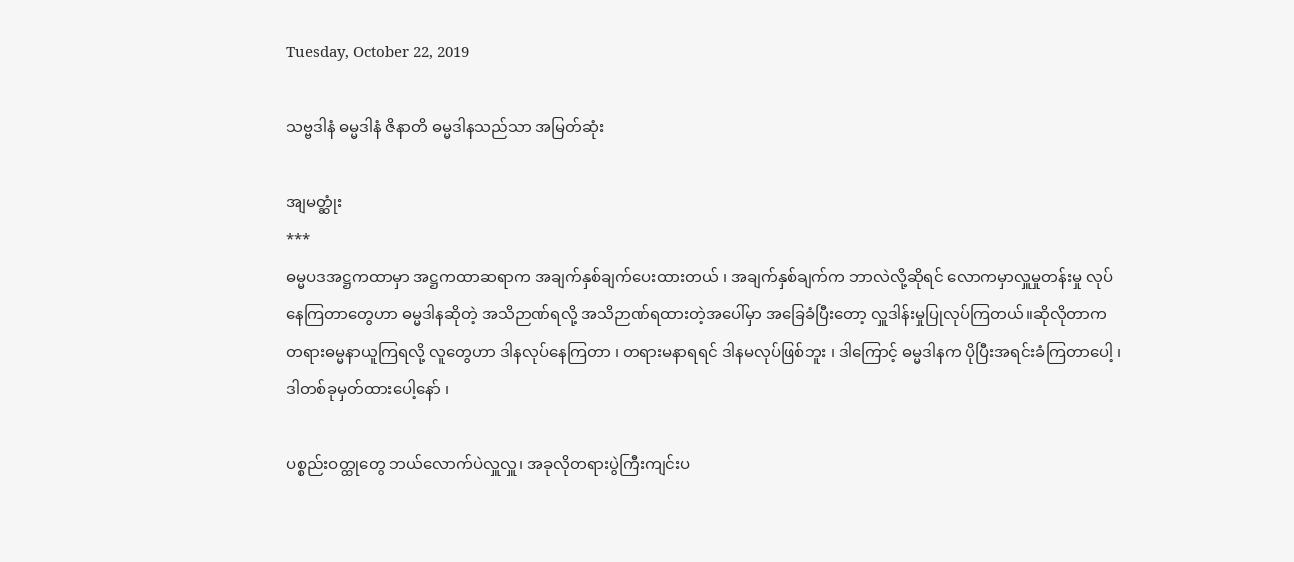Tuesday, October 22, 2019

သဗ္ဗဒါနံ ဓမ္မဒါနံ ဇိနာတိ ဓမ္မဒါနသည်သာ အမြတ်ဆုံး

အျမတ္ဆုံး
***
ဓမ္မပဒအဋ္ဌကထာမှာ အဋ္ဌကထာဆရာက အချက်နှစ်ချက်ပေးထားတယ် ၊ အချက်နှစ်ချက်က ဘာလဲလို့ဆိုရင် လောကမှာလှူမှုတန်းမှု လုပ်နေကြတာတွေဟာ ဓမ္မဒါနဆိုတဲ့ အသိဉာဏ်ရလို့ အသိဉာဏ်ရထားတဲ့အပေါ်မှာ အခြေခံပြီးတော့ လှူဒါန်းမှုပြုလုပ်ကြတယ်။ဆိုလိုတာက တရားဓမ္မနာယူကြရလို့ လူတွေဟာ ဒါနလုပ်နေကြတာ ၊ တရားမနာရရင် ဒါနမလုပ်ဖြစ်ဘူး ၊ ဒါကြောင့် ဓမ္မဒါနက ပိုပြီးအရင်းခံကြတာပေါ့ ၊ ဒါတစ်ခုမှတ်ထားပေါ့နော် ၊

ပစ္စည်းဝတ္ထုတွေ ဘယ်လောက်ပဲလှူလှူ၊ အခုလိုတရားပွဲကြီးကျင်းပ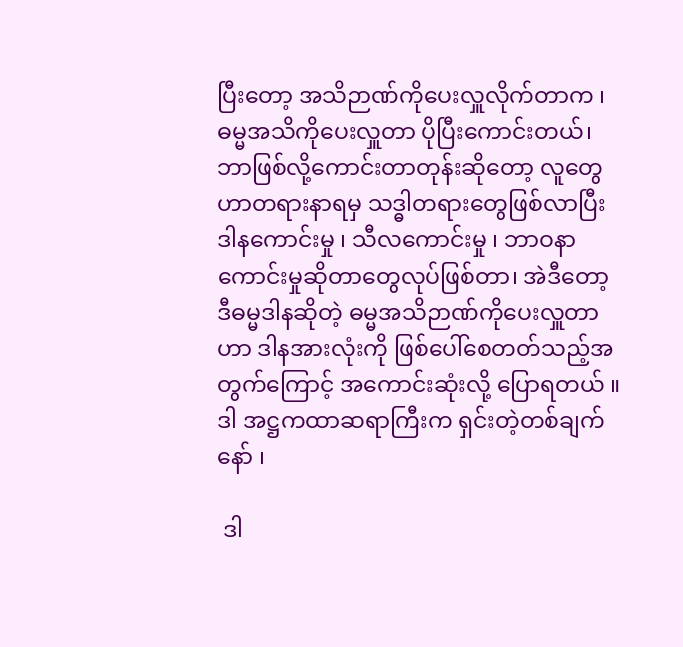ပြီးတော့ အသိဉာဏ်ကိုပေးလှူလိုက်တာက ၊ ဓမ္မအသိကိုပေးလှူတာ ပိုပြီးကောင်းတယ်၊ ဘာဖြစ်လို့ကောင်းတာတုန်းဆိုတော့ လူတွေဟာတရားနာရမှ သဒ္ဓါတရားတွေဖြစ်လာပြီးဒါနကောင်းမှု ၊ သီလကောင်းမှု ၊ ဘာဝနာကောင်းမှုဆိုတာတွေလုပ်ဖြစ်တာ၊ အဲဒီတော့ ဒီဓမ္မဒါနဆိုတဲ့ ဓမ္မအသိဉာဏ်ကိုပေးလှူတာဟာ ဒါနအားလုံးကို ဖြစ်ပေါ်စေတတ်သည့်အတွက်ကြောင့် အကောင်းဆုံးလို့ ပြောရတယ် ။ ဒါ အဋ္ဌကထာဆရာကြီးက ရှင်းတဲ့တစ်ချက်နော် ၊

 ဒါ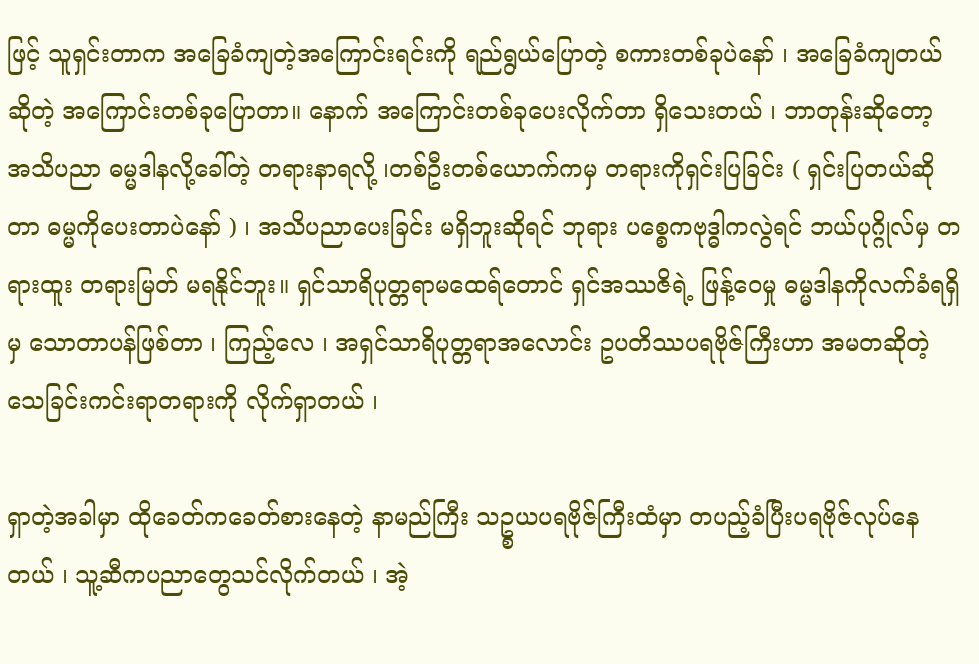ဖြင့် သူရှင်းတာက အခြေခံကျတဲ့အကြောင်းရင်းကို ရည်ရွယ်ပြောတဲ့ စကားတစ်ခုပဲနော် ၊ အခြေခံကျတယ်ဆိုတဲ့ အကြောင်းတစ်ခုပြောတာ။ နောက် အကြောင်းတစ်ခုပေးလိုက်တာ ရှိသေးတယ် ၊ ဘာတုန်းဆိုတော့ အသိပညာ ဓမ္မဒါနလို့ခေါ်တဲ့ တရားနာရလို့ ၊တစ်ဦးတစ်ယောက်ကမှ တရားကိုရှင်းပြခြင်း ( ရှင်းပြတယ်ဆိုတာ ဓမ္မကိုပေးတာပဲနော် ) ၊ အသိပညာပေးခြင်း မရှိဘူးဆိုရင် ဘုရား ပစ္စေကဗုဒ္ဓါကလွဲရင် ဘယ်ပုဂ္ဂိုလ်မှ တရားထူး တရားမြတ် မရနိုင်ဘူး။ ရှင်သာရိပုတ္တရာမထေရ်တောင် ရှင်အဿဇိရဲ့ ဖြန့်ဝေမှု ဓမ္မဒါနကိုလက်ခံရရှိမှ သောတာပန်ဖြစ်တာ ၊ ကြည့်လေ ၊ အရှင်သာရိပုတ္တရာအလောင်း ဥပတိဿပရဗိုဇ်ကြီးဟာ အမတဆိုတဲ့သေခြင်းကင်းရာတရားကို လိုက်ရှာတယ် ၊

ရှာတဲ့အခါမှာ ထိုခေတ်ကခေတ်စားနေတဲ့ နာမည်ကြီး သဥ္စယပရဗိုဇ်ကြီးထံမှာ တပည့်ခံပြီးပရဗိုဇ်လုပ်နေတယ် ၊ သူ့ဆီကပညာတွေသင်လိုက်တယ် ၊ အဲ့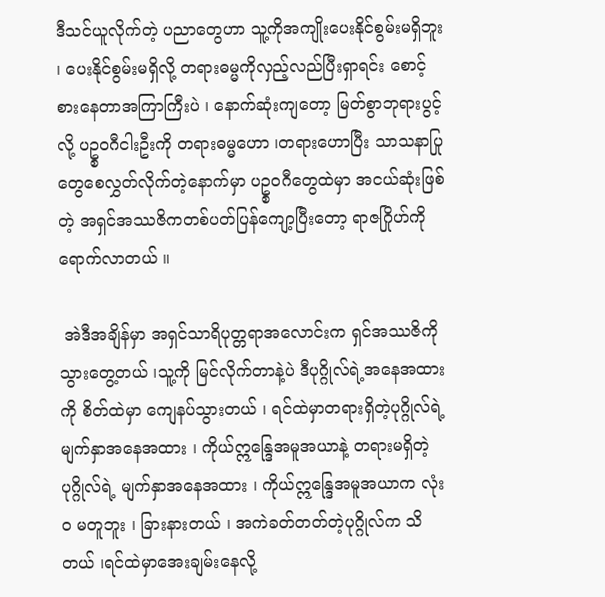ဒီသင်ယူလိုက်တဲ့ ပညာတွေဟာ သူ့ကိုအကျိုးပေးနိုင်စွမ်းမရှိဘူး ၊ ပေးနိုင်စွမ်းမရှိလို့ တရားဓမ္မကိုလှည့်လည်ပြီးရှာရင်း စောင့်စားနေတာအကြာကြီးပဲ ၊ နောက်ဆုံးကျတော့ မြတ်စွာဘုရားပွင့်လို့ ပဥ္စဝဂီငါးဦးကို တရားဓမ္မဟော ၊တရားဟောပြီး သာသနာပြုတွေစေလွှတ်လိုက်တဲ့နောက်မှာ ပဥ္စဝဂီတွေထဲမှာ အငယ်ဆုံးဖြစ်တဲ့ အရှင်အဿဇိကတစ်ပတ်ပြန်ကျော့ပြီးတော့ ရာဇဂြိုဟ်ကို ရောက်လာတယ် ။

 အဲဒီအချိန်မှာ အရှင်သာရိပုတ္တရာအလောင်းက ရှင်အဿဇိကို သွားတွေ့တယ် ၊သူ့ကို မြင်လိုက်တာနဲ့ပဲ ဒီပုဂ္ဂိုလ်ရဲ့အနေအထားကို စိတ်ထဲမှာ ကျေနပ်သွားတယ် ၊ ရင်ထဲမှာတရားရှိတဲ့ပုဂ္ဂိုလ်ရဲ့ မျက်နှာအနေအထား ၊ ကိုယ်ဣန္ဒြေအမူအယာနဲ့ တရားမရှိတဲ့ ပုဂ္ဂိုလ်ရဲ့ မျက်နှာအနေအထား ၊ ကိုယ်ဣန္ဒြေအမူအယာက လုံးဝ မတူဘူး ၊ ခြားနားတယ် ၊ အကဲခတ်တတ်တဲ့ပုဂ္ဂိုလ်က သိတယ် ၊ရင်ထဲမှာအေးချမ်းနေလို့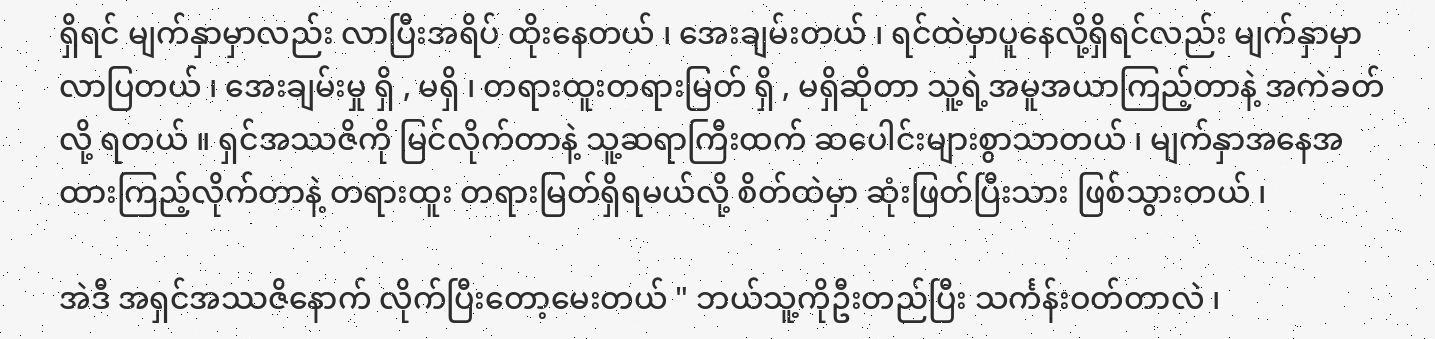ရှိရင် မျက်နှာမှာလည်း လာပြီးအရိပ် ထိုးနေတယ် ၊ အေးချမ်းတယ် ၊ ရင်ထဲမှာပူနေလို့ရှိရင်လည်း မျက်နှာမှာလာပြတယ် ၊ အေးချမ်းမှု ရှိ , မရှိ ၊ တရားထူးတရားမြတ် ရှိ , မရှိဆိုတာ သူ့ရဲ့အမူအယာကြည့်တာနဲ့ အကဲခတ်လို့ ရတယ် ။ ရှင်အဿဇိကို မြင်လိုက်တာနဲ့ သူ့ဆရာကြီးထက် ဆပေါင်းများစွာသာတယ် ၊ မျက်နှာအနေအထားကြည့်လိုက်တာနဲ့ တရားထူး တရားမြတ်ရှိရမယ်လို့ စိတ်ထဲမှာ ဆုံးဖြတ်ပြီးသား ဖြစ်သွားတယ် ၊

အဲဒီ အရှင်အဿဇိနောက် လိုက်ပြီးတော့မေးတယ် " ဘယ်သူ့ကိုဦးတည်ပြီး သင်္ကန်းဝတ်တာလဲ ၊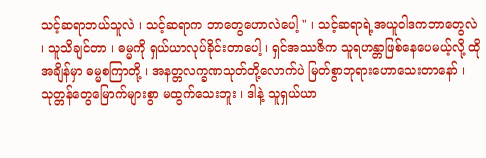သင့်ဆရာဘယ်သူလဲ ၊ သင့်ဆရာက ဘာတွေဟောလဲပေါ့ " ၊ သင့်ဆရာရဲ့အယူဝါဒကဘာတွေလဲ ၊ သူသိချင်တာ ၊ ဓမ္မကို ရှယ်ယာလုပ်ခိုင်းတာပေါ့ ၊ ရှင်အဿဇိက သူရဟန္တာဖြစ်နေပေမယ့်လို့ ထိုအချိန်မှာ ဓမ္မစကြာတို့ ၊ အနတ္တလက္ခဏသုတ်တို့လောက်ပဲ မြတ်စွာဘုရားဟောသေးတာနော် ၊သုတ္တန်တွေမြောက်များစွာ မထွက်သေးဘူး ၊ ဒါနဲ့ သူရှယ်ယာ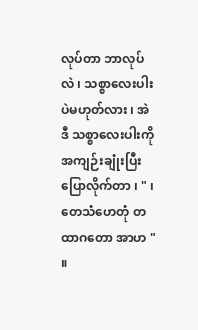လုပ်တာ ဘာလုပ်လဲ ၊ သစ္စာလေးပါးပဲမဟုတ်လား ၊ အဲဒီ သစ္စာလေးပါးကို အကျဉ်းချုံးပြီးပြောလိုက်တာ ၊ " ၊ တေသံဟေတုံ တထာဂတော အာဟ " ။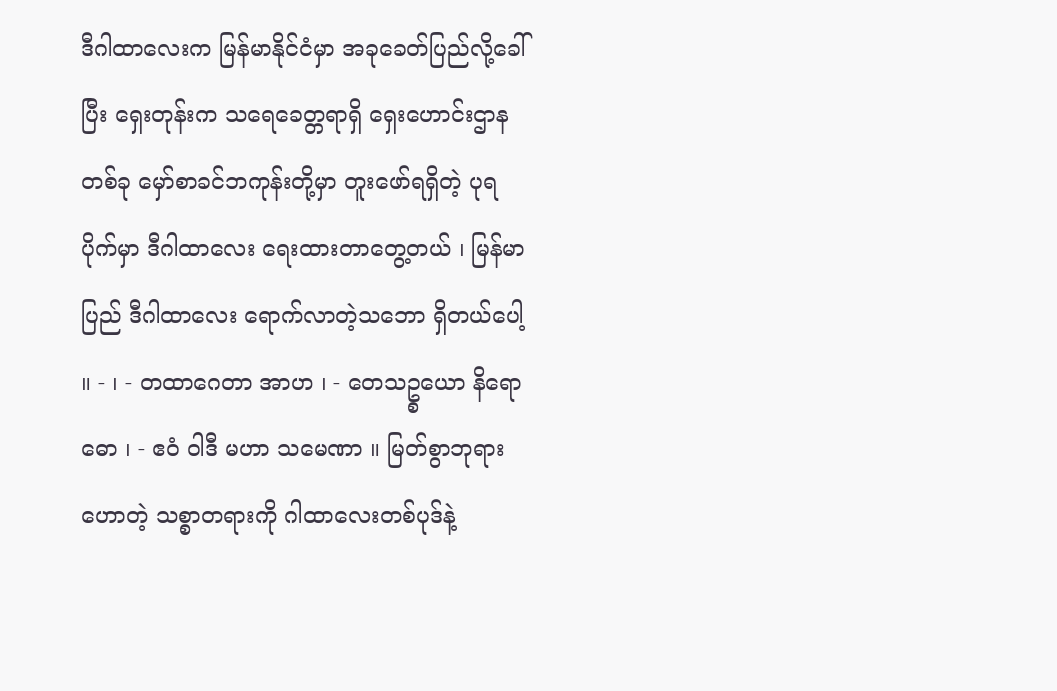ဒီဂါထာလေးက မြန်မာနိုင်ငံမှာ အခုခေတ်ပြည်လို့ခေါ်ပြီး ရှေးတုန်းက သရေခေတ္တရာရှိ ရှေးဟောင်းဌာနတစ်ခု မှော်စာခင်ဘကုန်းတို့မှာ တူးဖော်ရရှိတဲ့ ပုရပိုက်မှာ ဒီဂါထာလေး ရေးထားတာတွေ့တယ် ၊ မြန်မာပြည် ဒီဂါထာလေး ရောက်လာတဲ့သဘော ရှိတယ်ပေါ့ ။ - ၊ - တထာဂေတာ အာဟ ၊ - တေသဥ္စယော နိရောဓော ၊ - ဧဝံ ဝါဒီ မဟာ သမေဏာ ။ မြတ်စွာဘုရားဟောတဲ့ သစ္စာတရားကို ဂါထာလေးတစ်ပုဒ်နဲ့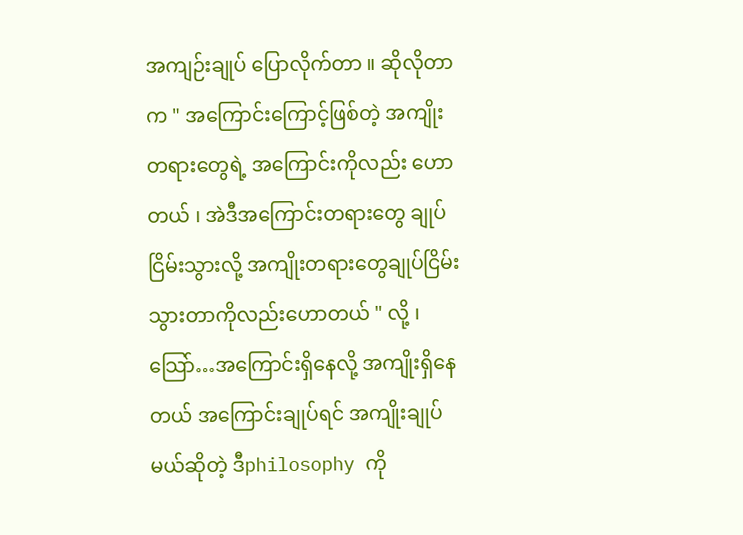အကျဉ်းချုပ် ပြောလိုက်တာ ။ ဆိုလိုတာက " အကြောင်းကြောင့်ဖြစ်တဲ့ အကျိုးတရားတွေရဲ့ အကြောင်းကိုလည်း ဟောတယ် ၊ အဲဒီအကြောင်းတရားတွေ ချုပ်ငြိမ်းသွားလို့ အကျိုးတရားတွေချုပ်ငြိမ်းသွားတာကိုလည်းဟောတယ် " လို့ ၊ သြော်…အကြောင်းရှိနေလို့ အကျိုးရှိနေတယ် အကြောင်းချုပ်ရင် အကျိုးချုပ်မယ်ဆိုတဲ့ ဒီphilosophy ကို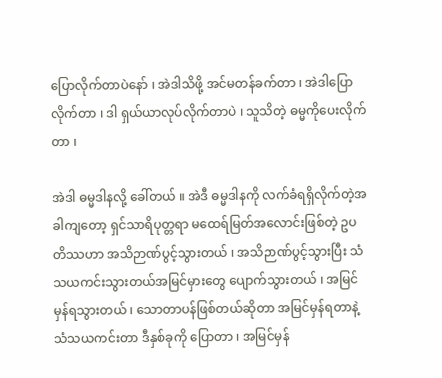ပြောလိုက်တာပဲနော် ၊ အဲဒါသိဖို့ အင်မတန်ခက်တာ ၊ အဲဒါပြောလိုက်တာ ၊ ဒါ ရှယ်ယာလုပ်လိုက်တာပဲ ၊ သူသိတဲ့ ဓမ္မကိုပေးလိုက်တာ ၊

အဲဒါ ဓမ္မဒါနလို့ ခေါ်တယ် ။ အဲဒီ ဓမ္မဒါနကို လက်ခံရရှိလိုက်တဲ့အခါကျတော့ ရှင်သာရိပုတ္တရာ မထေရ်မြတ်အလောင်းဖြစ်တဲ့ ဥပတိဿဟာ အသိဉာဏ်ပွင့်သွားတယ် ၊ အသိဉာဏ်ပွင့်သွားပြီး သံသယကင်းသွားတယ်အမြင်မှားတွေ ပျောက်သွားတယ် ၊ အမြင်မှန်ရသွားတယ် ၊ သောတာပန်ဖြစ်တယ်ဆိုတာ အမြင်မှန်ရတာနဲ့ သံသယကင်းတာ ဒီနှစ်ခုကို ပြောတာ ၊ အမြင်မှန်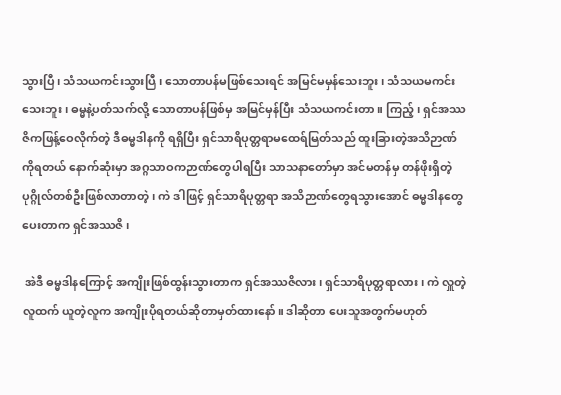သွားပြီ ၊ သံသယကင်းသွားပြီ ၊ သောတာပန်မဖြစ်သေးရင် အမြင်မမှန်သေးဘူး ၊ သံသယမကင်းသေးဘူး ၊ ဓမ္မနဲ့ပတ်သက်လို့ သောတာပန်ဖြစ်မှ အမြင်မှန်ပြီး သံသယကင်းတာ ။ ကြည့် ၊ ရှင်အဿဇိကဖြန့်ဝေလိုက်တဲ့ ဒီဓမ္မဒါနကို ရရှိပြီး ရှင်သာရိပုတ္တရာမထေရ်မြတ်သည် ထူးခြားတဲ့အသိဉာဏ်ကိုရတယ် နောက်ဆုံးမှာ အဂ္ဂသာဝကဉာဏ်တွေပါရပြီး သာသနာတော်မှာ အင်မတန်မှ တန်ဖိုးရှိတဲ့ ပုဂ္ဂိုလ်တစ်ဦးဖြစ်လာတာတဲ့ ၊ ကဲ ဒါဖြင့် ရှင်သာရိပုတ္တရာ အသိဉာဏ်တွေရသွားအောင် ဓမ္မဒါနတွေပေးတာက ရှင်အဿဇိ ၊

 အဲဒီ ဓမ္မဒါနကြောင့် အကျိုးဖြစ်ထွန်းသွားတာက ရှင်အဿဇိလား ၊ ရှင်သာရိပုတ္တရာလား ၊ ကဲ လှူတဲ့လူထက် ယူတဲ့လူက အကျိုးပိုရတယ်ဆိုတာမှတ်ထားနော်။ ဒါဆိုတာ ပေးသူအတွက်မဟုတ်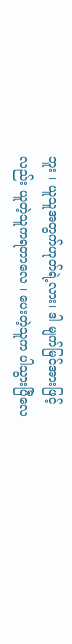ဘူး ၊ ယူသူအတွက်ဟုတ်ရဲ့လား၊ ဒါ မျက်မြင်အားဖြင့်လည်း ယူတဲ့သူကရတာလေ ၊ ပေးတဲ့သူက ပါသွားပြီလေ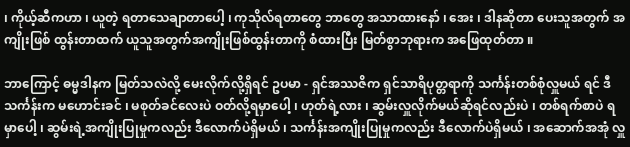၊ ကိုယ့်ဆီကဟာ ၊ ယူတဲ့ ရတာသေချာတာပေါ့ ၊ ကုသိုလ်ရတာတွေ ဘာတွေ အသာထားနော် ၊ အေး ၊ ဒါနဆိုတာ ပေးသူအတွက် အကျိုးဖြစ် ထွန်းတာထက် ယူသူအတွက်အကျိုးဖြစ်ထွန်းတာကို စံထားပြီး မြတ်စွာဘုရားက အဖြေထုတ်တာ ။

ဘာကြောင့် ဓမ္မဒါနက မြတ်သလဲလို့ မေးလိုက်လို့ရှိရင် ဥပမာ - ရှင်အဿဇိက ရှင်သာရိပုတ္တရာကို သင်္ကန်းတစ်စုံလှူမယ် ရင် ဒီသင်္ကန်းက မဟောင်းခင် ၊ မစုတ်ခင်လေးပဲ ဝတ်လို့ရမှာပေါ့ ၊ ဟုတ်ရဲ့လား ၊ ဆွမ်းလှူလိုက်မယ်ဆိုရင်လည်းပဲ ၊ တစ်ရက်စာပဲ ရမှာပေါ့ ၊ ဆွမ်းရဲ့အကျိုးပြုမှုကလည်း ဒီလောက်ပဲရှိမယ် ၊ သင်္ကန်းအကျိုးပြုမှုကလည်း ဒီလောက်ပဲရှိမယ် ၊ အဆောက်အအုံ လှူ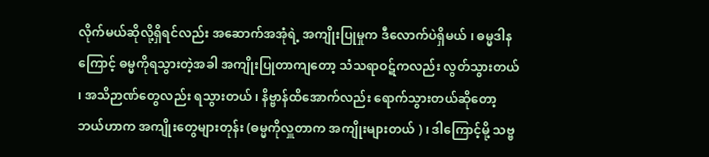လိုက်မယ်ဆိုလို့ရှိရင်လည်း အဆောက်အအုံရဲ့ အကျိုးပြုမှုက ဒီလောက်ပဲရှိမယ် ၊ ဓမ္မဒါနကြောင့် ဓမ္မကိုရသွားတဲ့အခါ အကျိုးပြုတာကျတော့ သံသရာဝဋ်ကလည်း လွတ်သွားတယ် ၊ အသိဉာဏ်တွေလည်း ရသွားတယ် ၊ နိဗ္ဗာန်ထိအောက်လည်း ရောက်သွားတယ်ဆိုတော့ ဘယ်ဟာက အကျိုးတွေများတုန်း (ဓမ္မကိုလှူတာက အကျိုးများတယ် ) ၊ ဒါကြောင့်မို့ သဗ္ဗ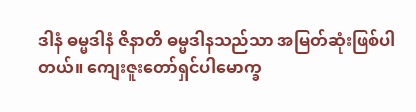ဒါနံ ဓမ္မဒါနံ ဇိနာတိ ဓမ္မဒါနသည်သာ အမြတ်ဆုံးဖြစ်ပါတယ်။ ကျေးဇူးတော်ရှင်ပါမောက္ခ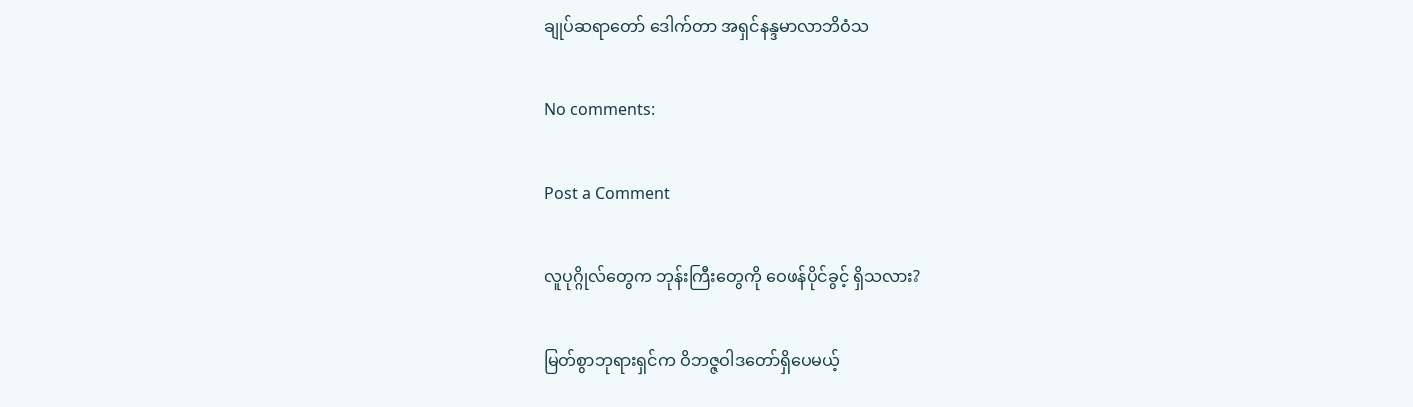ချုပ်ဆရာတော် ဒေါက်တာ အရှင်နန္ဒမာလာဘိဝံသ

No comments:

Post a Comment

လူပုဂ္ဂိုလ်တွေက ဘုန်းကြီးတွေကို ဝေဖန်ပိုင်ခွင့် ရှိသလား?

မြတ်စွာဘုရားရှင်က ဝိဘဇ္ဇဝါဒတော်ရှိပေမယ့်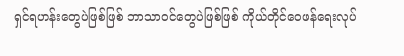ရှင်ရဟန်းတွေပဲဖြစ်ဖြစ် ဘာသာဝင်တွေပဲဖြစ်ဖြစ် ကိုယ်တိုင်ဝေဖန်ရေးလုပ်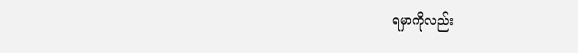ရမှာကိုလည်း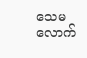သေမလောက်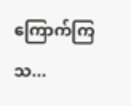ကြောက်ကြသ...